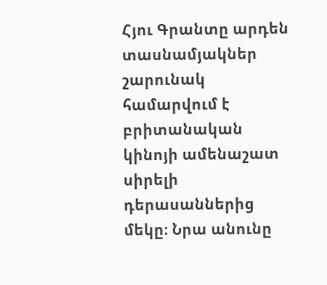Հյու Գրանտը արդեն տասնամյակներ շարունակ համարվում է բրիտանական կինոյի ամենաշատ սիրելի դերասաններից մեկը։ Նրա անունը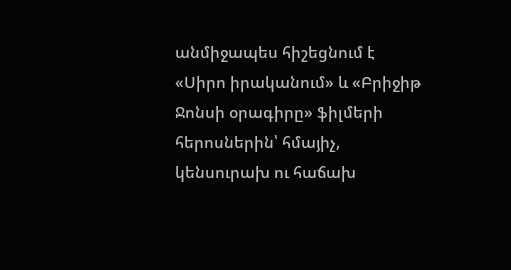անմիջապես հիշեցնում է «Սիրո իրականում» և «Բրիջիթ Ջոնսի օրագիրը» ֆիլմերի հերոսներին՝ հմայիչ, կենսուրախ ու հաճախ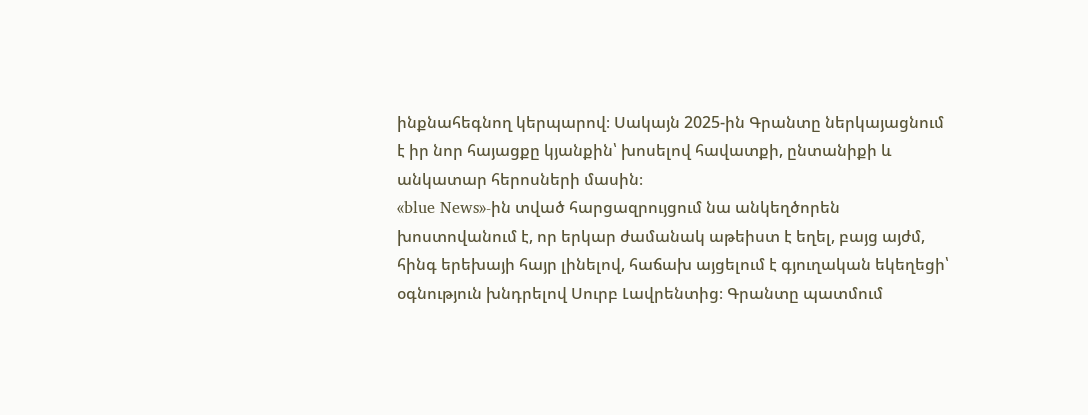ինքնահեգնող կերպարով։ Սակայն 2025-ին Գրանտը ներկայացնում է իր նոր հայացքը կյանքին՝ խոսելով հավատքի, ընտանիքի և անկատար հերոսների մասին։
«blue News»-ին տված հարցազրույցում նա անկեղծորեն խոստովանում է, որ երկար ժամանակ աթեիստ է եղել, բայց այժմ, հինգ երեխայի հայր լինելով, հաճախ այցելում է գյուղական եկեղեցի՝ օգնություն խնդրելով Սուրբ Լավրենտից։ Գրանտը պատմում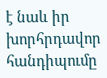է նաև իր խորհրդավոր հանդիպումը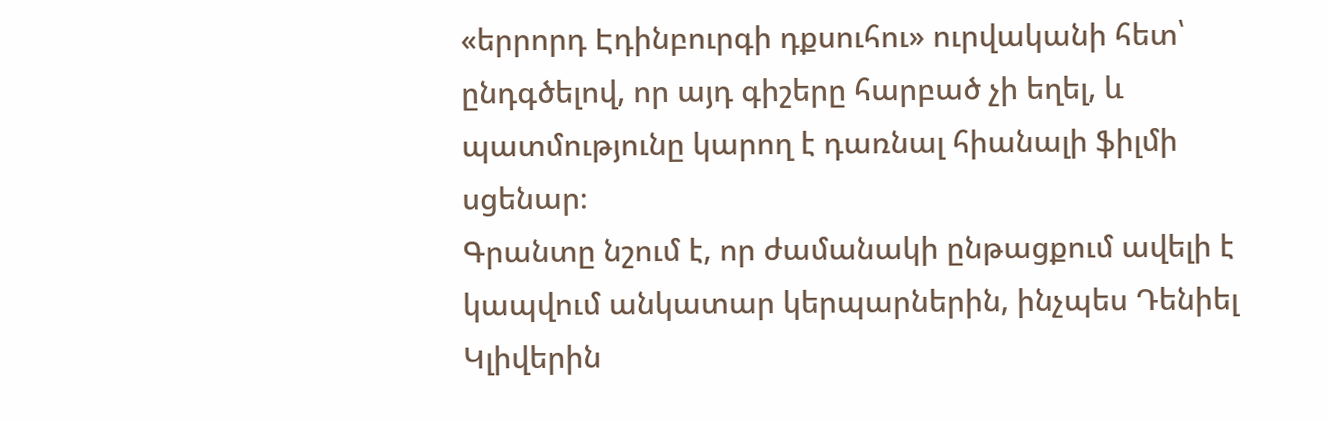«երրորդ Էդինբուրգի դքսուհու» ուրվականի հետ՝ ընդգծելով, որ այդ գիշերը հարբած չի եղել, և պատմությունը կարող է դառնալ հիանալի ֆիլմի սցենար։
Գրանտը նշում է, որ ժամանակի ընթացքում ավելի է կապվում անկատար կերպարներին, ինչպես Դենիել Կլիվերին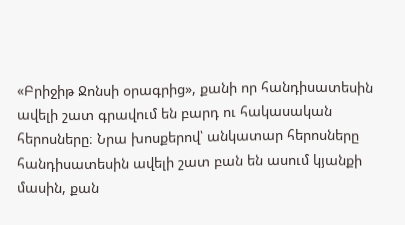«Բրիջիթ Ջոնսի օրագրից», քանի որ հանդիսատեսին ավելի շատ գրավում են բարդ ու հակասական հերոսները։ Նրա խոսքերով՝ անկատար հերոսները հանդիսատեսին ավելի շատ բան են ասում կյանքի մասին, քան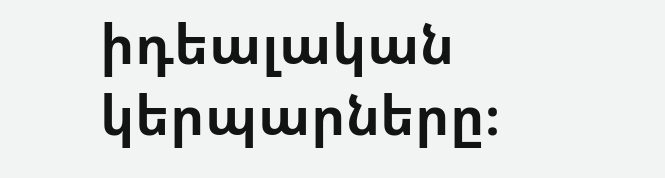իդեալական կերպարները։